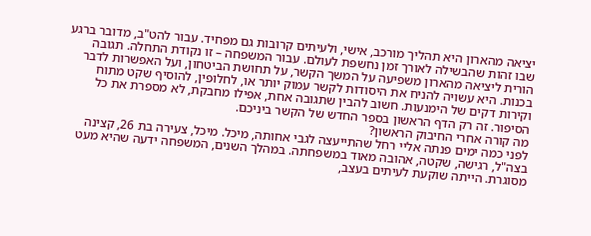יציאה מהארון היא תהליך מורכב, אישי, ולעיתים קרובות גם מפחיד. עבור להט"ב, מדובר ברגע שבו זהות שהבשילה לאורך זמן נחשפת לעולם. עבור המשפחה – זו נקודת התחלה. תגובה הורית ליציאה מהארון משפיעה על המשך הקשר, על תחושת הביטחון, ועל האפשרות לדבר בכנות. היא עשויה להניח את היסודות לקשר עמוק יותר או, לחלופין, להוסיף שקט מתוח וקירות דקים של הימנעות. חשוב להבין שתגובה אחת, אפילו מחבקת, לא מספרת את כל הסיפור. זה רק הדף הראשון בספר החדש של הקשר ביניכם.
מה קורה אחרי החיבוק הראשון?
לפני כמה ימים פנתה אליי רחל שהתייעצה לגבי אחותה, מיכל. מיכל, צעירה בת 26, קצינה בצה"ל, רגישה, שקטה, אהובה מאוד במשפחתה. במהלך השנים, המשפחה ידעה שהיא מעט מסוגרת. הייתה שוקעת לעיתים בעצב,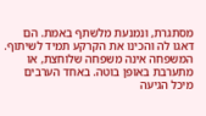מסתגרת, ונמנעת מלשתף באמת. הם דאגו לה והכינו את הקרקע תמיד לשיתוף. המשפחה אינה משפחה שלוחצת, או מתערבת באופן בוטה. באחד הערבים מיכל הגיעה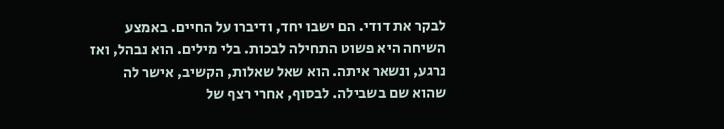לבקר את דודי. הם ישבו יחד, ודיברו על החיים. באמצע השיחה היא פשוט התחילה לבכות. בלי מילים. הוא נבהל, ואז נרגע, ונשאר איתה. הוא שאל שאלות, הקשיב, אישר לה שהוא שם בשבילה. לבסוף, אחרי רצף של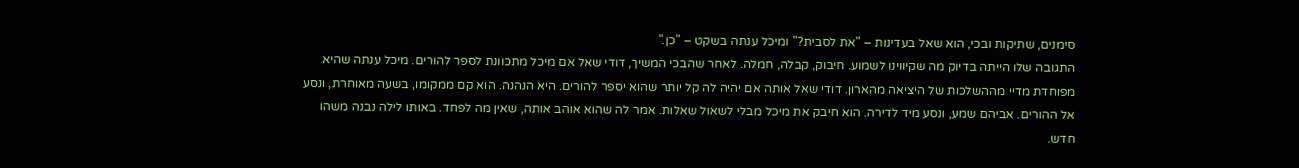סימנים, שתיקות ובכי, הוא שאל בעדינות – "את לסבית?" ומיכל ענתה בשקט – "כן."
התגובה שלו הייתה בדיוק מה שקיווינו לשמוע. חיבוק, קבלה, חמלה. לאחר שהבכי המשיך, דודי שאל אם מיכל מתכוונת לספר להורים. מיכל ענתה שהיא מפוחדת מדיי מההשלכות של היציאה מהארון. דודי שאל אותה אם יהיה לה קל יותר שהוא יספר להורים. היא הנהנה. הוא קם ממקומו, בשעה מאוחרת, ונסע אל ההורים. אביהם שמע, ונסע מיד לדירה. הוא חיבק את מיכל מבלי לשאול שאלות. אמר לה שהוא אוהב אותה, שאין מה לפחד. באותו לילה נבנה משהו חדש.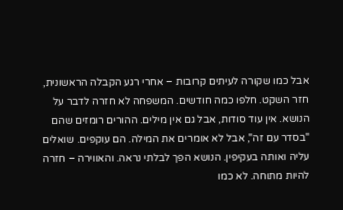אבל כמו שקורה לעיתים קרובות – אחרי רגע הקבלה הראשונית, חזר השקט. חלפו כמה חודשים. המשפחה לא חזרה לדבר על הנושא. אין עוד סודות, אבל גם אין מילים. ההורים רומזים שהם "בסדר עם זה", אבל לא אומרים את המילה. הם עוקפים. שואלים עליה ואותה בעקיפין. הנושא הפך לבלתי נראה. והאווירה – חזרה להיות מתוחה. לא כמו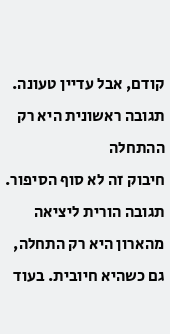קודם, אבל עדיין טעונה.
תגובה ראשונית היא רק ההתחלה
חיבוק זה לא סוף הסיפור. תגובה הורית ליציאה מהארון היא רק התחלה, גם כשהיא חיובית. בעוד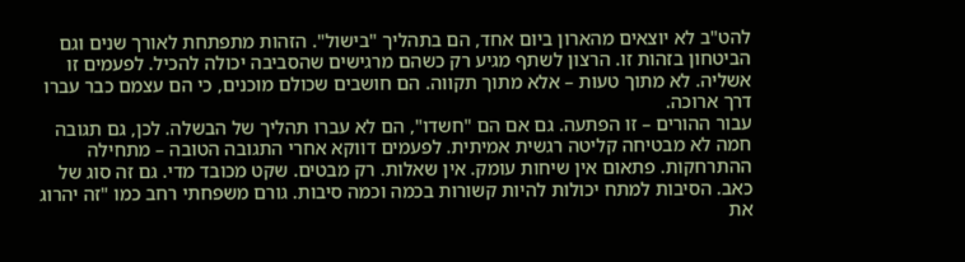להט"ב לא יוצאים מהארון ביום אחד, הם בתהליך "בישול". הזהות מתפתחת לאורך שנים וגם הביטחון בזהות זו. הרצון לשתף מגיע רק כשהם מרגישים שהסביבה יכולה להכיל. לפעמים זו אשליה. לא מתוך טעות – אלא מתוך תקווה. הם חושבים שכולם מוכנים, כי הם עצמם כבר עברו דרך ארוכה.
עבור ההורים – זו הפתעה. גם אם הם "חשדו", הם לא עברו תהליך של הבשלה. לכן, גם תגובה חמה לא מבטיחה קליטה רגשית אמיתית. לפעמים דווקא אחרי התגובה הטובה – מתחילה ההתרחקות. פתאום אין שיחות עומק. אין שאלות. רק מבטים. שקט מכובד מדי. גם זה סוג של כאב. הסיבות למתח יכולות להיות קשורות בכמה וכמה סיבות. גורם משפחתי רחב כמו "זה יהרוג את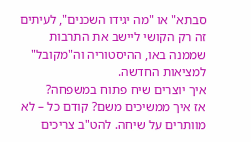סבתא" או "מה יגידו השכנים", לעיתים זה רק הקושי ליישב את התרבות שממנה באו, ההיסטוריה וה"מקובל" למציאות החדשה.
איך יוצרים שיח פתוח במשפחה?
אז איך ממשיכים משם? קודם כל – לא מוותרים על שיחה. להט"ב צריכים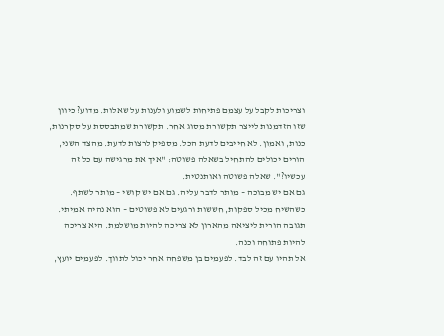וצריכות לקבל על עצמם פתיחות לשמוע ולענות על שאלות. מדוע? כיוון שזו הזדמנות לייצר תקשורת מסוג אחר. תקשורת שמתבססת על סקרנות, כנות, ואמון. לא חייבים לדעת הכל. מספיק לרצות לדעת. מהצד השני, הורים יכולים להתחיל בשאלה פשוטה: "איך את מרגישה עם כל זה עכשיו?". שאלה פשוטה ואותנטית.
גם אם יש מבוכה – מותר לדבר עליה. גם אם יש קושי – מותר לשתף. כשהשיח מכיל ספקות, חששות ורגעים לא פשוטים – הוא נהיה אמיתי. תגובה הורית ליציאה מהארון לא צריכה להיות מושלמת. היא צריכה להיות פתוחה וכנה.
אל תהיו עם זה לבד. לפעמים בן משפחה אחר יכול לתווך. לפעמים יועץ,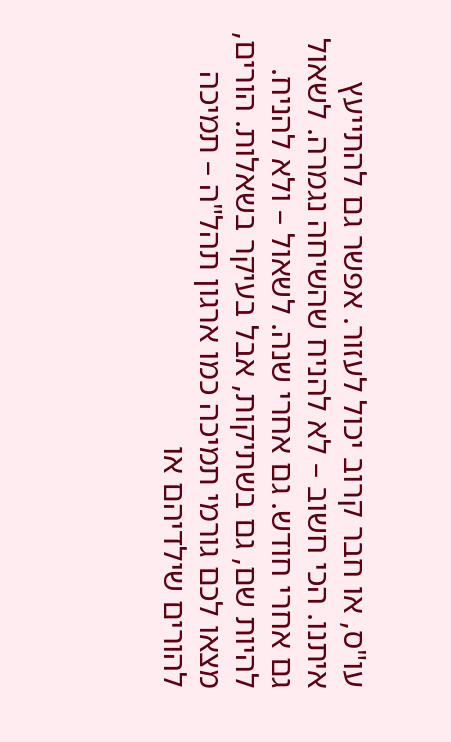עו"ס, או חבר קרוב יכול לעזור. אפשר גם להתייעץ איתנו. הכי חשוב – לא להניח שהשיחה נגמרה. לשאול גם אחרי חודש. גם אחרי שנה. לשאול – ולא להניח. להיות שם, גם בשתיקות, אבל בעיקר בשאלות. הורים, מצאו לכם גורמי תמיכה כמו ארגון תהל"ה – תמיכה להורים שילדיהם או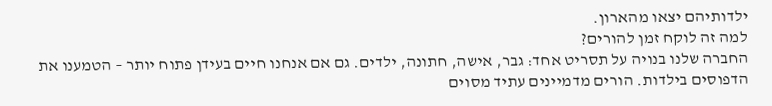ילדותיהם יצאו מהארון.
למה זה לוקח זמן להורים?
החברה שלנו בנויה על תסריט אחד: גבר, אישה, חתונה, ילדים. גם אם אנחנו חיים בעידן פתוח יותר – הטמענו את הדפוסים בילדות. הורים מדמיינים עתיד מסוים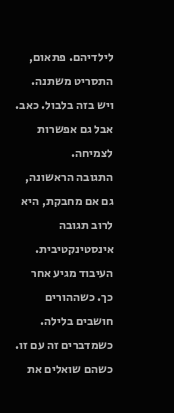לילדיהם. פתאום, התסריט משתנה. ויש בזה בלבול. כאב. אבל גם אפשרות לצמיחה.
התגובה הראשונה, גם אם מחבקת, היא לרוב תגובה אינסטינקטיבית. העיבוד מגיע אחר כך. כשההורים חושבים בלילה. כשמדברים זה עם זו. כשהם שואלים את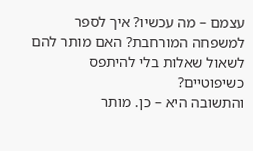עצמם – מה עכשיו? איך לספר למשפחה המורחבת? האם מותר להם לשאול שאלות בלי להיתפס כשיפוטיים?
והתשובה היא – כן. מותר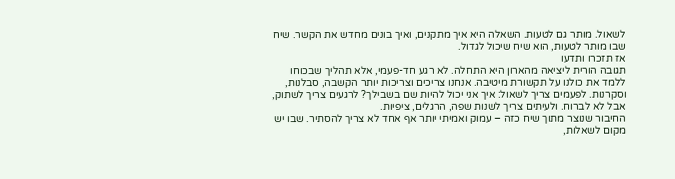לשאול. מותר גם לטעות. השאלה היא איך מתקנים, ואיך בונים מחדש את הקשר. שיח שבו מותר לטעות, הוא שיח שיכול לגדול.
אז תזכרו ותדעו
תגובה הורית ליציאה מהארון היא התחלה. לא רגע חד-פעמי, אלא תהליך שבכוחו ללמד את כולנו על תקשורת מיטיבה. אנחנו צריכים וצריכות יותר הקשבה, סבלנות, וסקרנות. לפעמים צריך לשאול: איך אני יכול להיות שם בשבילך? לרגעים צריך לשתוק, אבל לא לברוח. ולעיתים צריך לשנות שפה, הרגלים, ציפיות.
החיבור שנוצר מתוך שיח כזה – עמוק ואמיתי יותר אף אחד לא צריך להסתיר. שבו יש מקום לשאלות,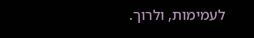לעמימות, ולרוך.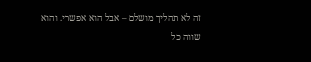זה לא תהליך מושלם – אבל הוא אפשרי. והוא שווה כל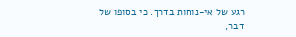רגע של אי-נוחות בדרך. כי בסופו של דבר,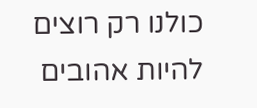כולנו רק רוצים להיות אהובים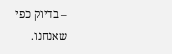– בדיוק כפי שאנחנו.